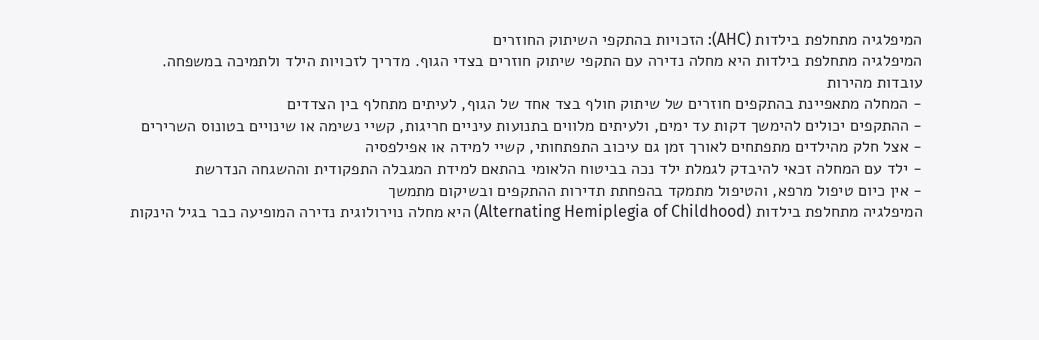המיפלגיה מתחלפת בילדות (AHC): הזכויות בהתקפי השיתוק החוזרים
המיפלגיה מתחלפת בילדות היא מחלה נדירה עם התקפי שיתוק חוזרים בצדי הגוף. מדריך לזכויות הילד ולתמיכה במשפחה.
עובדות מהירות
- המחלה מתאפיינת בהתקפים חוזרים של שיתוק חולף בצד אחד של הגוף, לעיתים מתחלף בין הצדדים
- ההתקפים יכולים להימשך דקות עד ימים, ולעיתים מלווים בתנועות עיניים חריגות, קשיי נשימה או שינויים בטונוס השרירים
- אצל חלק מהילדים מתפתחים לאורך זמן גם עיכוב התפתחותי, קשיי למידה או אפילפסיה
- ילד עם המחלה זכאי להיבדק לגמלת ילד נכה בביטוח הלאומי בהתאם למידת המגבלה התפקודית וההשגחה הנדרשת
- אין כיום טיפול מרפא, והטיפול מתמקד בהפחתת תדירות ההתקפים ובשיקום מתמשך
המיפלגיה מתחלפת בילדות (Alternating Hemiplegia of Childhood) היא מחלה נוירולוגית נדירה המופיעה כבר בגיל הינקות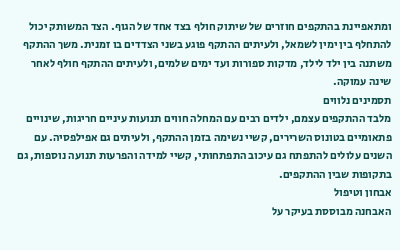ומתאפיינת בהתקפים חוזרים של שיתוק חולף בצד אחד של הגוף. הצד המשותק יכול להתחלף בין ימין לשמאל, ולעיתים ההתקף פוגע בשני הצדדים בו זמנית. משך ההתקף משתנה בין ילד לילד, מדקות ספורות ועד ימים שלמים, ולעיתים ההתקף חולף לאחר שינה עמוקה.
תסמינים נלווים
מלבד ההתקפים עצמם, ילדים רבים עם המחלה חווים תנועות עיניים חריגות, שינויים פתאומיים בטונוס השרירים, קשיי נשימה בזמן ההתקף, ולעיתים גם אפילפסיה. עם השנים עלולים להתפתח גם עיכוב התפתחותי, קשיי למידה והפרעות תנועה נוספות, גם בתקופות שבין ההתקפים.
אבחון וטיפול
האבחנה מבוססת בעיקר על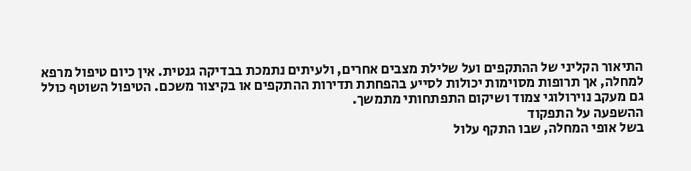התיאור הקליני של ההתקפים ועל שלילת מצבים אחרים, ולעיתים נתמכת בבדיקה גנטית. אין כיום טיפול מרפא למחלה, אך תרופות מסוימות יכולות לסייע בהפחתת תדירות ההתקפים או בקיצור משכם. הטיפול השוטף כולל גם מעקב נוירולוגי צמוד ושיקום התפתחותי מתמשך.
ההשפעה על התפקוד
בשל אופי המחלה, שבו התקף עלול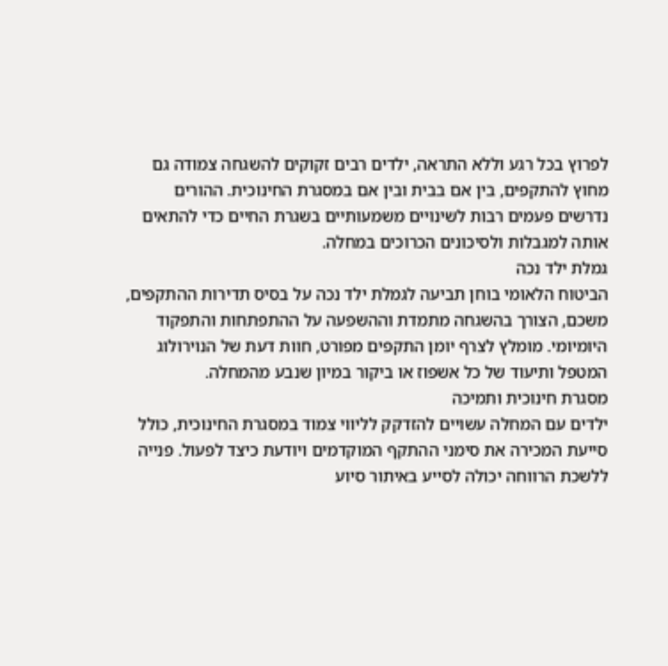לפרוץ בכל רגע וללא התראה, ילדים רבים זקוקים להשגחה צמודה גם מחוץ להתקפים, בין אם בבית ובין אם במסגרת החינוכית. ההורים נדרשים פעמים רבות לשינויים משמעותיים בשגרת החיים כדי להתאים אותה למגבלות ולסיכונים הכרוכים במחלה.
גמלת ילד נכה
הביטוח הלאומי בוחן תביעה לגמלת ילד נכה על בסיס תדירות ההתקפים, משכם, הצורך בהשגחה מתמדת וההשפעה על ההתפתחות והתפקוד היומיומי. מומלץ לצרף יומן התקפים מפורט, חוות דעת של הנוירולוג המטפל ותיעוד של כל אשפוז או ביקור במיון שנבע מהמחלה.
מסגרת חינוכית ותמיכה
ילדים עם המחלה עשויים להזדקק לליווי צמוד במסגרת החינוכית, כולל סייעת המכירה את סימני ההתקף המוקדמים ויודעת כיצד לפעול. פנייה ללשכת הרווחה יכולה לסייע באיתור סיוע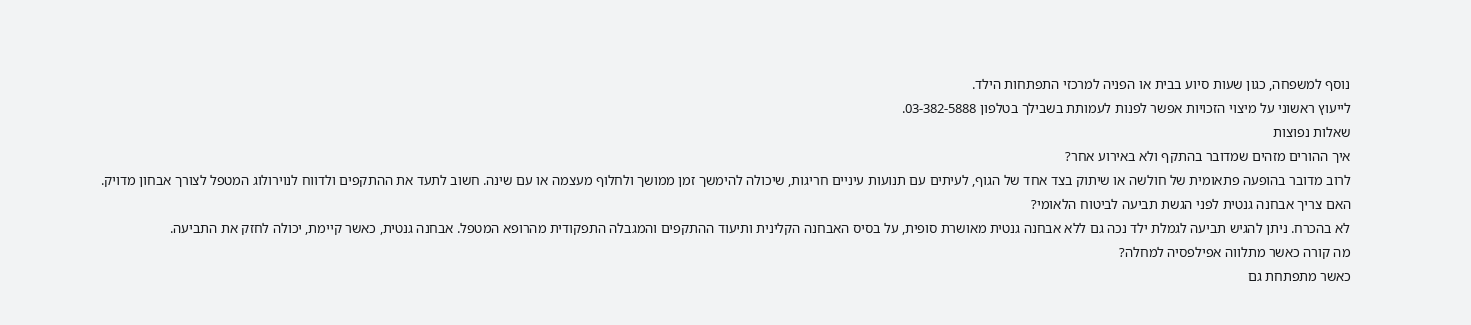נוסף למשפחה, כגון שעות סיוע בבית או הפניה למרכזי התפתחות הילד.
לייעוץ ראשוני על מיצוי הזכויות אפשר לפנות לעמותת בשבילך בטלפון 03-382-5888.
שאלות נפוצות
איך ההורים מזהים שמדובר בהתקף ולא באירוע אחר?
לרוב מדובר בהופעה פתאומית של חולשה או שיתוק בצד אחד של הגוף, לעיתים עם תנועות עיניים חריגות, שיכולה להימשך זמן ממושך ולחלוף מעצמה או עם שינה. חשוב לתעד את ההתקפים ולדווח לנוירולוג המטפל לצורך אבחון מדויק.
האם צריך אבחנה גנטית לפני הגשת תביעה לביטוח הלאומי?
לא בהכרח. ניתן להגיש תביעה לגמלת ילד נכה גם ללא אבחנה גנטית מאושרת סופית, על בסיס האבחנה הקלינית ותיעוד ההתקפים והמגבלה התפקודית מהרופא המטפל. אבחנה גנטית, כאשר קיימת, יכולה לחזק את התביעה.
מה קורה כאשר מתלווה אפילפסיה למחלה?
כאשר מתפתחת גם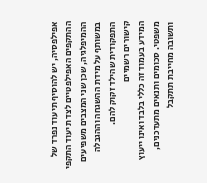אפילפסיה, יש להוסיף תיעוד נפרד של ההתקפים האפילפטיים לצד תיעוד התקפי ההמיפלגיה, שכן שני המצבים משפיעים במשותף על מידת ההשגחה וההגבלה התפקודית שהילד זקוק להם.
קישורים רשמיים
המידע בעמוד זה כללי בלבד ואינו ייעוץ משפטי. סכומים ותנאים מתעדכנים, ותשובה מחייבת תתקבל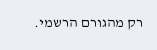רק מהגורם הרשמי.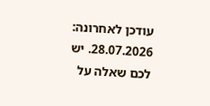עודכן לאחרונה: 28.07.2026. יש לכם שאלה על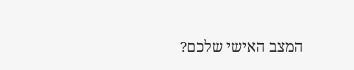המצב האישי שלכם?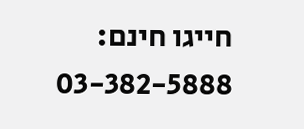חייגו חינם: 03-382-5888